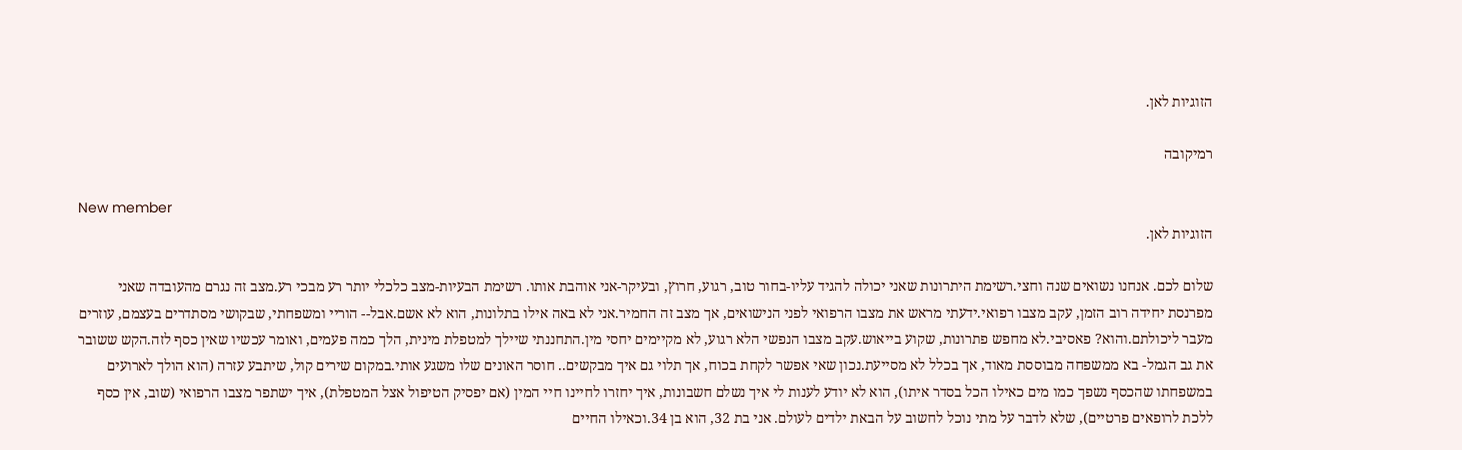הזוגיות לאן.

רמיקובה

New member
הזוגיות לאן.

שלום לכם. אנחנו נשואים שנה וחצי.רשימת היתרונות שאני יכולה להגיד עליו-בחור טוב, רגוע, חרוץ, ובעיקר-אני אוהבת אותו. רשימת הבעיות-מצב כלכלי יותר רע מבכי רע.מצב זה נגרם מהעובדה שאני מפרנסת יחידה רוב הזמן, עקב מצבו רפואי.ידעתי מראש את מצבו הרפואי לפני הנישואים, אך מצב זה החמיר.אני לא באה אילו בתלונות, הוא לא אשם.אבל-- הוריי ומשפחתי, שבקושי מסתדרים בעצמם, עוזרים מעבר ליכולתם.והוא? פאסיבי.לא מחפש פתרונות, שקוע בייאוש.עקב מצבו הנפשי הלא רגוע, לא מקיימים יחסי מין.התחננתי שיילך למטפלת מינית, הלך כמה פעמים, ואומר עכשיו שאין כסף לזה.הקש ששובר את גב הגמל- בא ממשפחה מבוססת מאוד, אך בכלל לא מסייעת.נכון שאי אפשר לקחת בכוח, אך תלוי גם איך מבקשים.. חוסר האונים שלו משגע אותי.במקום שירים קול, שיתבע עזרה (הוא הולך לארועים במשפחתו שהכסף נשפך כמו מים כאילו הכל בסדר איתו), הוא לא יודע לענות לי איך נשלם חשבונות, איך יחזרו לחיינו חיי המין (אם יפסיק הטיפול אצל המטפלת), איך ישתפר מצבו הרפואי (שוב, אין כסף ללכת לרופאים פרטיים), שלא לדבר על מתי נוכל לחשוב על הבאת ילדים לעולם. אני בת 32, הוא בן 34.וכאילו החיים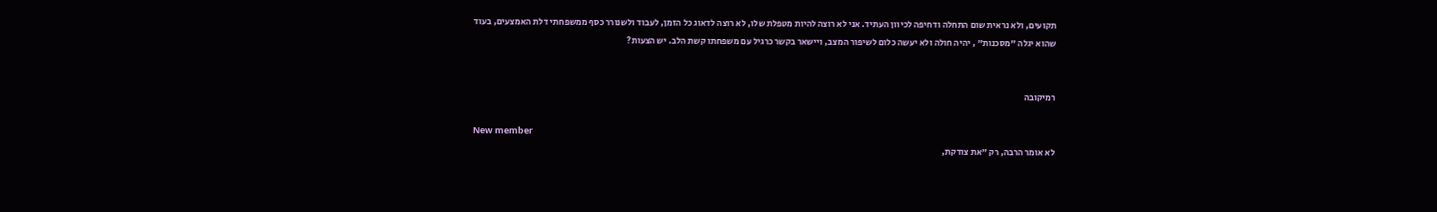תקועים, ולא נראית שום התחלה ודחיפה לכיוון העתיד. אני לא רוצה להיות מטפלת שלו, לא רוצה לדאוג כל הזמן, לעבוד ולשנורר כסף ממשפחתי דלת האמצעים, בעוד שהוא יגלה "מסכנות" , יהיה חולה ולא יעשה כלום לשיפור המצב, ויישאר בקשר כרגיל עם משפחתו קשת הלב. יש הצעות?


רמיקובה

New member
לא אומר הרבה, רק "את צודקת,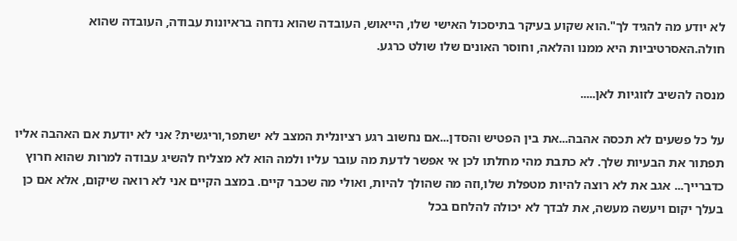לא יודע מה להגיד לך".הוא שקוע בעיקר בתיסכול האישי שלו, הייאוש, העובדה שהוא נדחה בראיונות עבודה, העובדה שהוא חולה.האסרטיביות היא ממנו והלאה, וחוסר האונים שלו שולט כרגע.

מנסה להשיב לזוגיות לאן.....

על כל פשעים לא תכסה אהבה...את בין הפטיש והסדן...אם נחשוב רגע רציונלית המצב לא ישתפר,וריגשית? אני לא יודעת אם האהבה אליו תפתור את הבעיות שלך. לא כתבת מהי מחלתו לכן אי אפשר לדעת מה עובר עליו ולמה הוא לא מצליח להשיג עבודה למרות שהוא חרוץ כדברייך... אגב את לא רוצה להיות מטפלת שלו,וזה מה שהולך להיות, ואולי מה שכבר קיים. במצב הקיים אני לא רואה שיקום, אלא אם כן בעלך יקום ויעשה מעשה, את לבדך לא יכולה להלחם בכל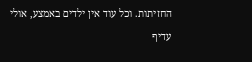החזיתות. וכל עוד אין ילדים באמצע, אולי עדיף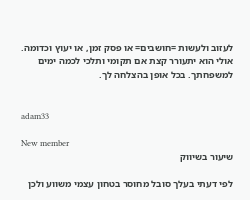לעזוב ולעשות =חושבים= או פסק זמן, או יעוץ וכדומה. אולי הוא יתעורר קצת אם תקומי ותלכי לכמה ימים למשפחתך. בכל אופן בהצלחה לך.


adam33

New member
שיעור בשיווק

לפי דעתי בעלך סובל מחוסר בטחון עצמי משווע ולכן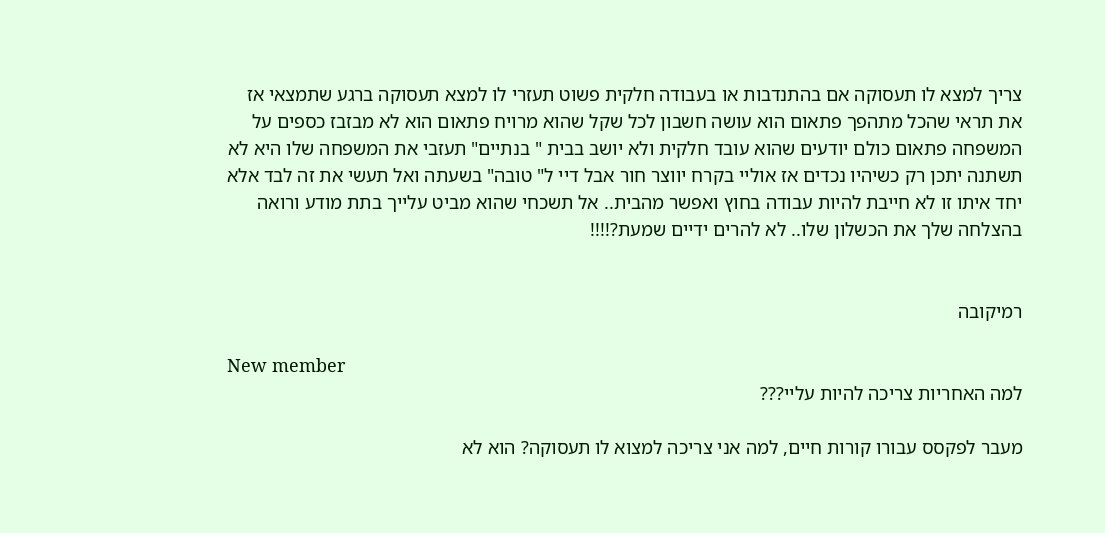צריך למצא לו תעסוקה אם בהתנדבות או בעבודה חלקית פשוט תעזרי לו למצא תעסוקה ברגע שתמצאי אז את תראי שהכל מתהפך פתאום הוא עושה חשבון לכל שקל שהוא מרויח פתאום הוא לא מבזבז כספים על המשפחה פתאום כולם יודעים שהוא עובד חלקית ולא יושב בבית " בנתיים" תעזבי את המשפחה שלו היא לא תשתנה יתכן רק כשיהיו נכדים אז אוליי בקרח יווצר חור אבל דיי ל" טובה" בשעתה ואל תעשי את זה לבד אלא יחד איתו זו לא חייבת להיות עבודה בחוץ ואפשר מהבית.. אל תשכחי שהוא מביט עלייך בתת מודע ורואה בהצלחה שלך את הכשלון שלו.. לא להרים ידיים שמעת?!!!!


רמיקובה

New member
למה האחריות צריכה להיות עליי???

מעבר לפקסס עבורו קורות חיים, למה אני צריכה למצוא לו תעסוקה? הוא לא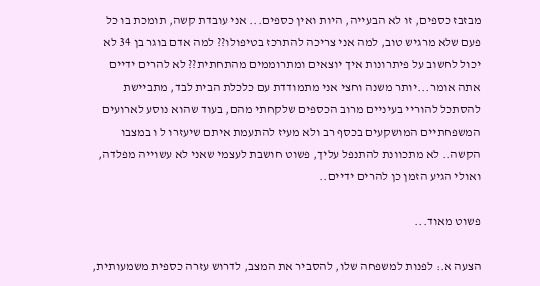מבזבז כספים, זו לא הבעייה, היות ואין כספים... אני עובדת קשה, תומכת בו כל פעם שלא מרגיש טוב, למה אני צריכה להתרכז בטיפולו?? למה אדם בוגר בן 34 לא יכול לחשוב על פיתרונות איך יוצאים ומתרוממים מהתחתית?? לא להרים ידיים אתה אומר...יותר משנה וחצי אני מתמודדת עם כלכלת הבית לבד, מתביישת להסתכל להוריי בעיניים מרוב הכספים שלקחתי מהם, בעוד שהוא נוסע לארועים המשפחתיים המושקעים בכסף רב ולא מעיז להתעמת איתם שיעזרו ל ו במצבו הקשה.. לא מתכוונת להתנפל עליך, פשוט חושבת לעצמי שאני לא עשוייה מפלדה, ואולי הגיע הזמן כן להרים ידיים..

פשוט מאוד...

הצעה א.: לפנות למשפחה שלו, להסביר את המצב, לדרוש עזרה כספית משמעותית,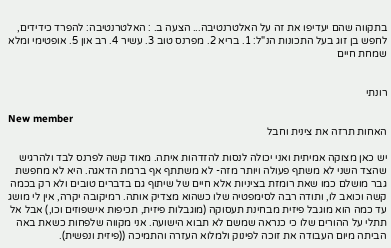בתקווה שהם יעדיפו את זה על האלטרנטיבה... הצעה ב. : האלטרנטיבה: להפרד כידידים, לחפש בן זוג בעל התכונות הנ"ל: 1. בריא 2. מפרנס טוב 3. עשיר 4. רב און 5. אופטימי ומלא שמחת חיים


רונתי

New member
האחות תרזה את צינית וחבל

יש כאן מצוקה אמיתית ואני יכולה לנסות להזדהות איתה. מאוד קשה לפרנס לבד ולהרגיש שהצד השני לא משתף פעולה ויותר מזה- לא משתתף אף ברמת הדאגה. היא לא מחפשת גבר מושלם כמו שאת רומזת בציניות אלא חיים של שיתוף גם בדברים טובים ולא רק בכמה קשה וכואב לו, ותודה רבה לסימפטיה שלו כשהוא מצדיק אותה. רמיקובה יקרה, אין לי מושג עד כמה הוא מוגבל פיזית מבחינת תעסוקה (מוגבלות פיזית, תכיפות אישפוזים וכו,) אבל אל תתלי על ההורים שלו כי כנראה שמשם לא תבוא הישועה. אני מקווה שלפחות כשאת באה הביתה מיום העבודה את זוכה לפינוק ולמלוא העזרה והתמיכה ((פיזית ונפשית).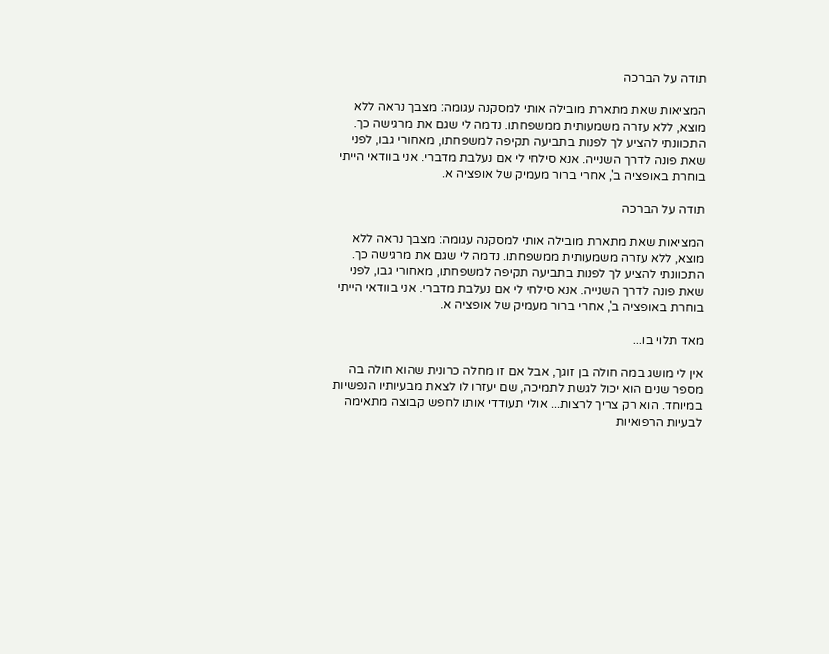תודה על הברכה

המציאות שאת מתארת מובילה אותי למסקנה עגומה: מצבך נראה ללא מוצא, ללא עזרה משמעותית ממשפחתו. נדמה לי שגם את מרגישה כך. התכוונתי להציע לך לפנות בתביעה תקיפה למשפחתו, מאחורי גבו, לפני שאת פונה לדרך השנייה. אנא סילחי לי אם נעלבת מדברי. אני בוודאי הייתי בוחרת באופציה ב', אחרי ברור מעמיק של אופציה א.

תודה על הברכה

המציאות שאת מתארת מובילה אותי למסקנה עגומה: מצבך נראה ללא מוצא, ללא עזרה משמעותית ממשפחתו. נדמה לי שגם את מרגישה כך. התכוונתי להציע לך לפנות בתביעה תקיפה למשפחתו, מאחורי גבו, לפני שאת פונה לדרך השנייה. אנא סילחי לי אם נעלבת מדברי. אני בוודאי הייתי בוחרת באופציה ב', אחרי ברור מעמיק של אופציה א.

מאד תלוי בו...

אין לי מושג במה חולה בן זוגך, אבל אם זו מחלה כרונית שהוא חולה בה מספר שנים הוא יכול לגשת לתמיכה, שם יעזרו לו לצאת מבעיותיו הנפשיות במיוחד. הוא רק צריך לרצות... אולי תעודדי אותו לחפש קבוצה מתאימה לבעיות הרפואיות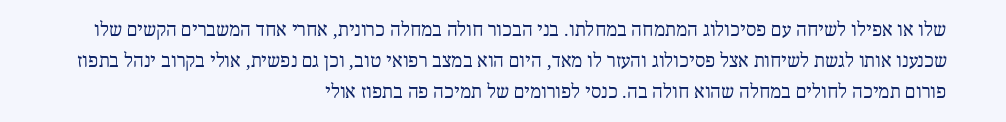שלו או אפילו לשיחה עם פסיכולוג המתמחה במחלתו. בני הבכור חולה במחלה כרונית, אחרי אחד המשברים הקשים שלו שכנענו אותו לגשת לשיחות אצל פסיכולוג והעזר לו מאד, היום הוא במצב רפואי טוב, וכן גם נפשית, אולי בקרוב ינהל בתפוז פורום תמיכה לחולים במחלה שהוא חולה בה. כנסי לפורומים של תמיכה פה בתפוז אולי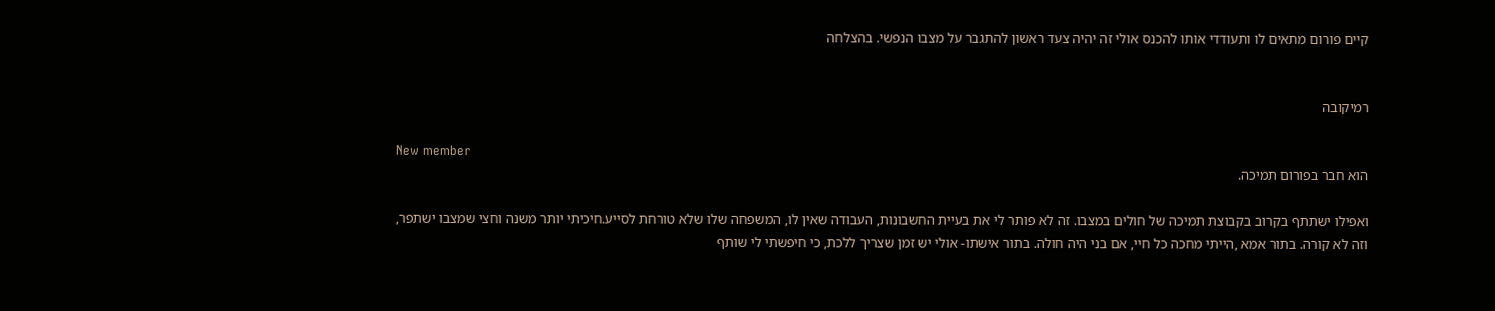קיים פורום מתאים לו ותעודדי אותו להכנס אולי זה יהיה צעד ראשון להתגבר על מצבו הנפשי. בהצלחה


רמיקובה

New member
הוא חבר בפורום תמיכה.

ואפילו ישתתף בקרוב בקבוצת תמיכה של חולים במצבו. זה לא פותר לי את בעיית החשבונות, העבודה שאין לו, המשפחה שלו שלא טורחת לסייע.חיכיתי יותר משנה וחצי שמצבו ישתפר, וזה לא קורה. בתור אמא ,הייתי מחכה כל חיי, אם בני היה חולה. בתור אישתו- אולי יש זמן שצריך ללכת, כי חיפשתי לי שותף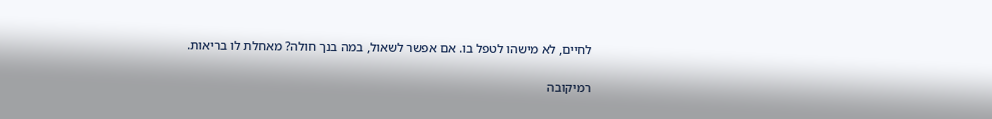לחיים, לא מישהו לטפל בו. אם אפשר לשאול, במה בנך חולה? מאחלת לו בריאות.

רמיקובה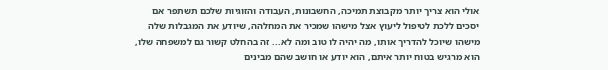אולי הוא צריך יותר מקבוצת תמיכה, החשבונות, העבודה והזוגיות שלכם תשתפר אם יסכים ללכת לטיפול ליעוץ אצל מישהו שמכיר את המחלהה, שיודע את המגבלות שלה מישהו שיוכל להדריך אותו, מה יהיה לו טוב ומה לא... זה בהחלט קשור גם למשפחה שלו, הוא מרגיש בטוח יותר איתם, הוא יודע או חושב שהם מבינים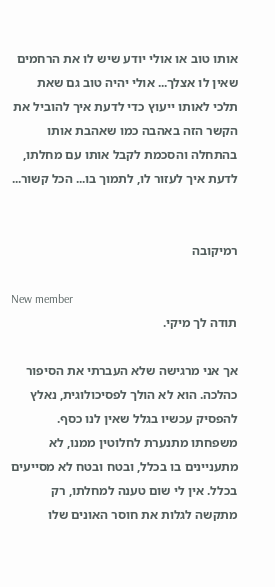אותו טוב או אולי יודע שיש לו את הרחמים שאין לו אצלך... אולי יהיה טוב גם שאת תלכי לאותו ייעוץ כדי לדעת איך להוביל את הקשר הזה באהבה כמו שאהבת אותו בהתחלה והסכמת לקבל אותו עם מחלתו, לדעת איך לעזור לו, לתמוך בו... הכל קשור...


רמיקובה

New member
תודה לך מיקי.

אך אני מרגישה שלא העברתי את הסיפור כהלכה. הוא לא הולך לפסיכולוגית, נאלץ להפסיק עכשיו בגלל שאין לנו כסף. משפחתו מתנערת לחלוטין ממנו, לא מתעניינים בו בכלל, ובטח ובטח לא מסייעים בכלל. אין לי שום טענה למחלתו, רק מתקשה לגלות את חוסר האונים שלו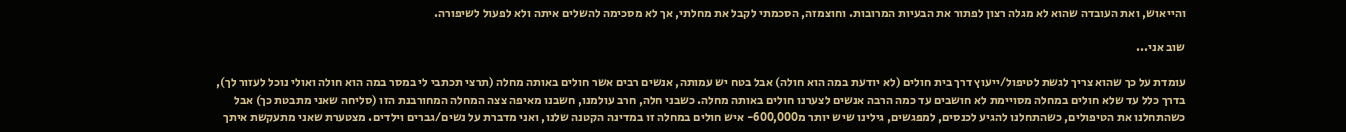והייאוש, ואת העובדה שהוא לא מגלה רצון לפתור את הבעיות המרובות. וחוצמזה, הסכמתי לקבל את מחלתי, אך לא מסכימה להשלים איתה ולא לפעול לשיפורה.

שוב אני...

עומדת על כך שהוא צריך לגשת לטיפול/ייעוץ דרך בית חולים (לא יודעת במה הוא חולה) אבל בטח יש עמותה, אנשים רבים אשר חולים באותה מחלה (תרצי תכתבי לי במסר במה הוא חולה ואולי נוכל לעזור לך), בדרך כלל עד שלא חולים במחלה מסויימת לא חושבים עד כמה הרבה אנשים לצערנו חולים באותה מחלה. כשבני חלה, חרב עולמנו, חשבנו מאיפה צצה המחלה המחורבנת הזו (סליחה שאני מתבטת כך) אבל כשהתחלנו את הטיפולים, כשהתחלנו להגיע לכנסים, למפגשים, גילינו שיש יותר מ600,000- איש חולים במחלה זו במדינה הקטנה שלנו, ואני מדברת על נשים/גברים וילדים. מצטערת שאני מתעקשת איתך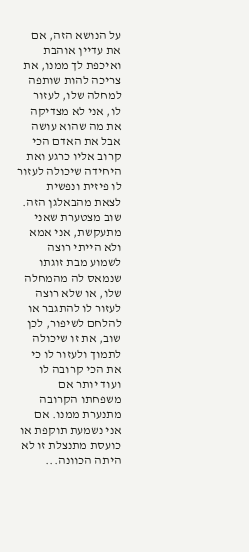על הנושא הזה, אם את עדיין אוהבת ואיכפת לך ממנו, את צריכה להות שותפה למחלה שלו, לעזור לו, אני לא מצדיקה את מה שהוא עושה אבל את האדם הכי קרוב אליו כרגע ואת היחידה שיכולה לעזור לו פיזית ונפשית לצאת מהבאלגן הזה. שוב מצטערת שאני מתעקשת, אני אמא ולא הייתי רוצה לשמוע מבת זוגתו שנמאס לה מהמחלה שלו, או שלא רוצה לעזור לו להתגבר או להלחם לשיפור, לכן שוב, את זו שיכולה לתמוך ולעזור לו כי את הכי קרובה לו ועוד יותר אם משפחתו הקרובה מתנערת ממנו. אם אני נשמעת תוקפת או כועסת מתנצלת זו לא היתה הכוונה...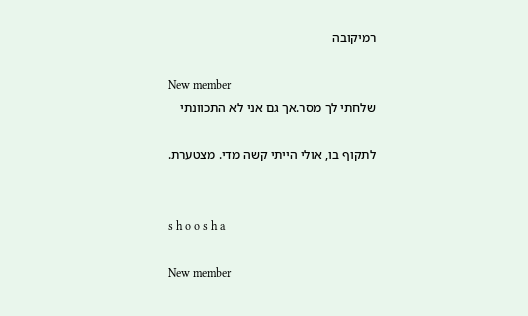רמיקובה

New member
שלחתי לך מסר.אך גם אני לא התכוונתי

לתקוף בו, אולי הייתי קשה מדי. מצטערת.


s h o o s h a

New member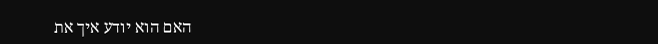האם הוא יודע איך את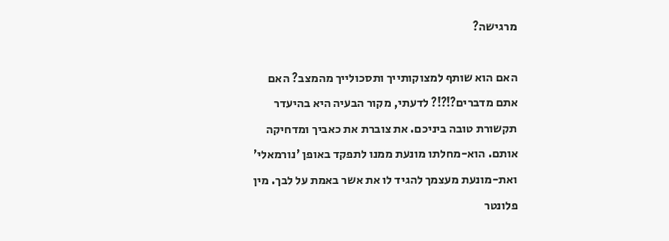מרגישה?

האם הוא שותף למצוקותייך ותסכולייך מהמצב? האם אתם מדברים?!?!? לדעתי, מקור הבעיה היא בהיעדר תקשורת טובה ביניכם. את צוברת את כאביך ומדחיקה אותם. הוא-מחלתו מונעת ממנו לתפקד באופן 'נורמאלי' ואת-מונעת מעצמך להגיד לו את אשר באמת על לבך. מין פלונטר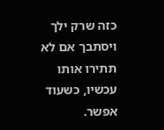כזה שרק ילך ויסתבך אם לא תתירו אותו עכשיו, כשעוד אפשר.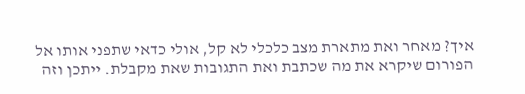איך? מאחר ואת מתארת מצב כלכלי לא קל, אולי כדאי שתפני אותו אל הפורום שיקרא את מה שכתבת ואת התגובות שאת מקבלת. ייתכן וזה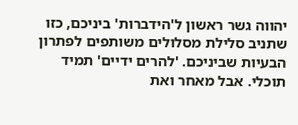יהווה גשר ראשון ל'הידברות' ביניכם, כזו שתניב סלילת מסלולים משותפים לפתרון הבעיות שביניכם. 'להרים ידיים' תמיד תוכלי. אבל מאחר ואת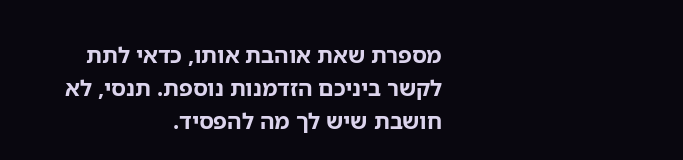מספרת שאת אוהבת אותו, כדאי לתת לקשר ביניכם הזדמנות נוספת. תנסי, לא חושבת שיש לך מה להפסיד.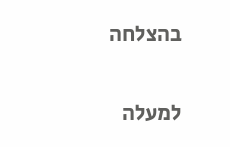בהצלחה

למעלה